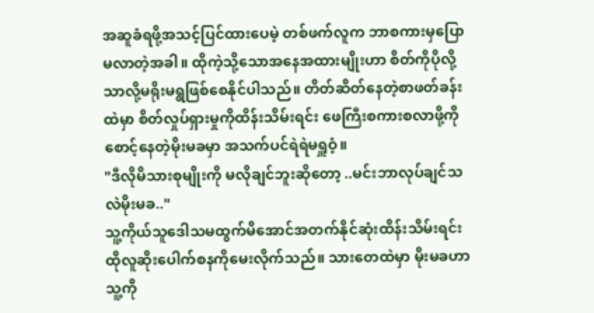အဆူခံရဖို့အသင့်ပြင်ထားပေမဲ့ တစ်ဖက်လူက ဘာစကားမှပြောမလာတဲ့အခါ။ ထိုကဲ့သို့သောအနေအထားမျိုးဟာ စိတ်ကိုပိုလို့သာလို့မရိုးမရွဖြစ်စေနိုင်ပါသည်။ တိတ်ဆိတ်နေတဲ့စာဖတ်ခန်းထဲမှာ စိတ်လှုပ်ရှားမှုကိုထိန်းသိမ်းရင်း ဖေကြီးစကားစလာဖို့ကိုစောင့်နေတဲ့မိုးမခမှာ အသက်ပင်ရဲရဲမရှူဝံ့။
"ဒီလိုမိသားစုမျိုးကို မလိုချင်ဘူးဆိုတော့ ..မင်းဘာလုပ်ချင်သလဲမိုးမခ.."
သူ့ကိုယ်သူဒေါသမထွက်မိအောင်အတက်နိုင်ဆုံးထိန်းသိမ်းရင်း ထိုလူဆိုးပေါက်စနကိုမေးလိုက်သည်။ သားတေထဲမှာ မိုးမခဟာသူ့ကို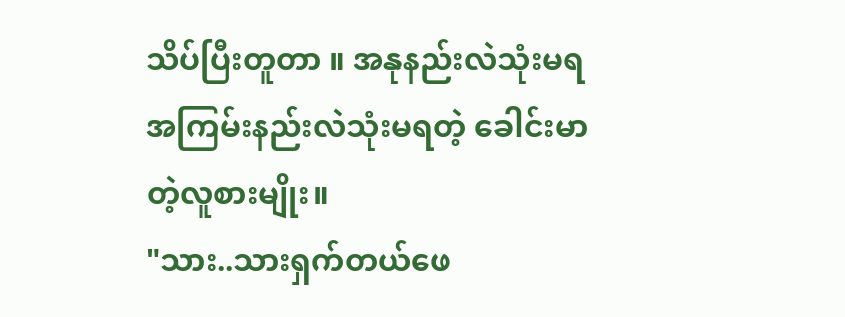သိပ်ပြီးတူတာ ။ အနုနည်းလဲသုံးမရ အကြမ်းနည်းလဲသုံးမရတဲ့ ခေါင်းမာတဲ့လူစားမျိုး။
"သား..သားရှက်တယ်ဖေ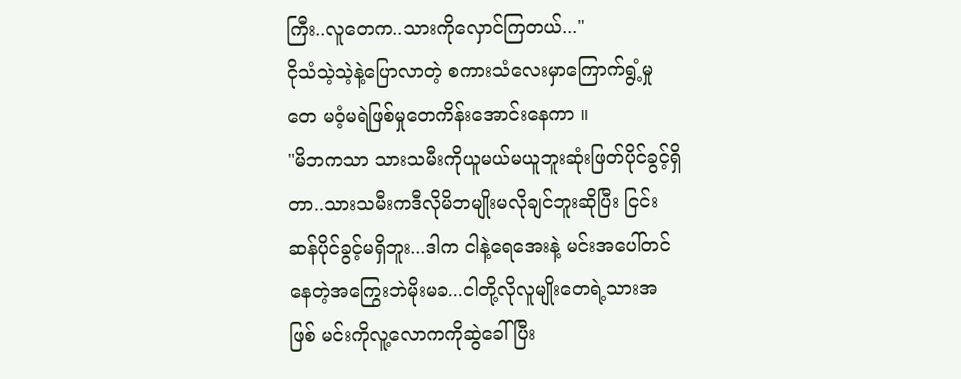ကြီး..လူတေက..သားကိုလှောင်ကြတယ်..."
ငိုသံသဲ့သဲ့နဲ့ပြောလာတဲ့ စကားသံလေးမှာကြောက်ရွံ့မှုတေ မဝံ့မရဲဖြစ်မှုတေကိန်းအောင်းနေကာ ။
"မိဘကသာ သားသမီးကိုယူမယ်မယူဘူးဆုံးဖြတ်ပိုင်ခွင့်ရှိတာ..သားသမီးကဒီလိုမိဘမျိုးမလိုချင်ဘူးဆိုပြီး ငြင်းဆန်ပိုင်ခွင့်မရှိဘူး...ဒါက ငါနဲ့ရေအေးနဲ့ မင်းအပေါ်တင်နေတဲ့အကြွေးဘဲမိုးမခ...ငါတို့လိုလူမျိုးတေရဲ့သားအဖြစ် မင်းကိုလူ့လောကကိုဆွဲခေါ်ပြီး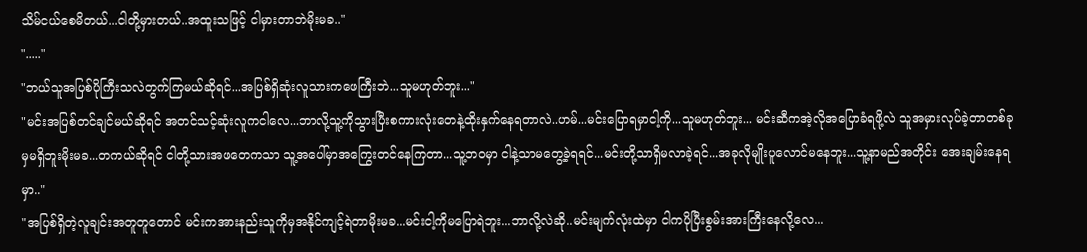သိမ်ငယ်စေမိတယ်...ငါတို့မှားတယ်..အထူးသဖြင့် ငါမှားတာဘဲမိုးမခ.."
"....."
"ဘယ်သူအပြစ်ပိုကြီးသလဲတွက်ကြမယ်ဆိုရင်...အပြစ်ရှိဆုံးလူသားကဖေကြီးဘဲ...သူမဟုတ်ဘူး..."
"မင်းအပြစ်တင်ချင်မယ်ဆိုရင် အတင်သင့်ဆုံးလူကငါလေ...ဘာလို့သူ့ကိုသွားပြီးစကားလုံးတေနဲ့ထိုးနှက်နေရတာလဲ..ဟမ်...မင်းပြောရမှာငါ့ကို...သူမဟုတ်ဘူး... မင်းဆီကအဲ့လိုအပြောခံရဖို့လဲ သူအမှားလုပ်ခဲ့တာတစ်ခုမှမရှိဘူးမိုးမခ...တကယ်ဆိုရင် ငါတို့သားအဖတေကသာ သူ့အပေါ်မှာအကြွေးတင်နေကြတာ...သူ့ဘဝမှာ ငါနဲ့သာမတွေ့ခဲ့ရရင်...မင်းတို့သာရှိမလာခဲ့ရင်...အခုလိုမျိုးပူလောင်မနေဘူး...သူ့နာမည်အတိုင်း အေးချမ်းနေရမှာ.."
"အပြစ်ရှိတဲ့လူချင်းအတူတူတောင် မင်းကအားနည်းသူကိုမှအနိုင်ကျင့်ရဲတာမိုးမခ...မင်းငါ့ကိုမပြောရဲဘူး...ဘာလို့လဲဆို..မင်းမျက်လုံးထဲမှာ ငါကပိုပြီးစွမ်းအားကြီးနေလို့လေ...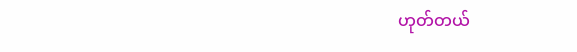ဟုတ်တယ်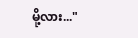မို့လား..."